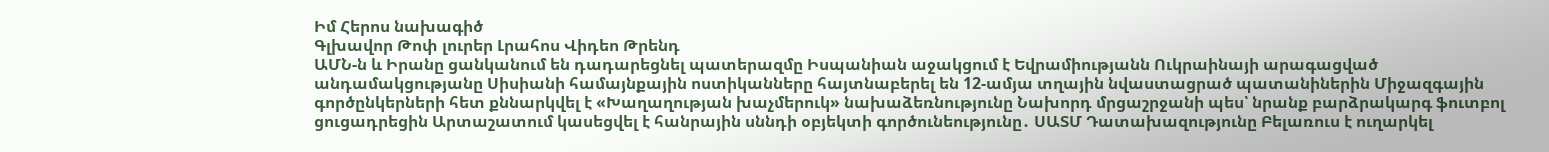Իմ Հերոս նախագիծ
Գլխավոր Թոփ լուրեր Լրահոս Վիդեո Թրենդ
ԱՄՆ-ն և Իրանը ցանկանում են դադարեցնել պատերազմը Իսպանիան աջակցում է Եվրամիությանն Ուկրաինայի արագացված անդամակցությանը Սիսիանի համայնքային ոստիկանները հայտնաբերել են 12-ամյա տղային նվաստացրած պատանիներին Միջազգային գործընկերների հետ քննարկվել է «Խաղաղության խաչմերուկ» նախաձեռնությունը Նախորդ մրցաշրջանի պես՝ նրանք բարձրակարգ ֆուտբոլ ցուցադրեցին Արտաշատում կասեցվել է հանրային սննդի օբյեկտի գործունեությունը․ ՍԱՏՄ Դատախազությունը Բելառուս է ուղարկել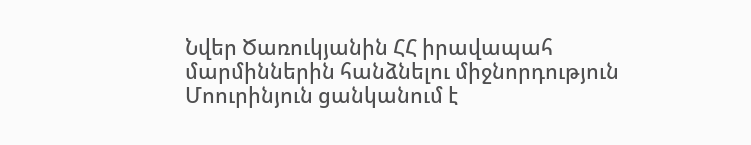Նվեր Ծառուկյանին ՀՀ իրավապահ մարմիններին հանձնելու միջնորդություն Մոուրինյուն ցանկանում է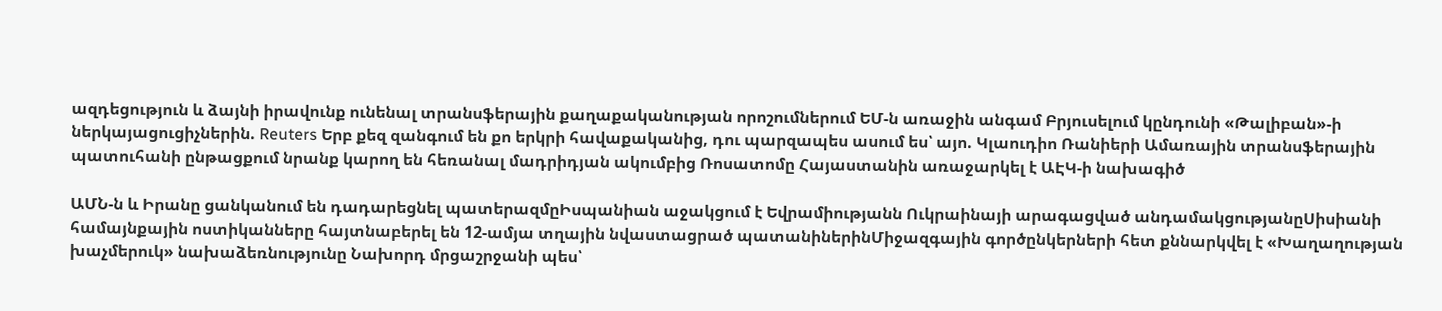ազդեցություն և ձայնի իրավունք ունենալ տրանսֆերային քաղաքականության որոշումներում ԵՄ-ն առաջին անգամ Բրյուսելում կընդունի «Թալիբան»-ի ներկայացուցիչներին. Reuters Երբ քեզ զանգում են քո երկրի հավաքականից, դու պարզապես ասում ես՝ այո. Կլաուդիո Ռանիերի Ամառային տրանսֆերային պատուհանի ընթացքում նրանք կարող են հեռանալ մադրիդյան ակումբից Ռոսատոմը Հայաստանին առաջարկել է ԱԷԿ-ի նախագիծ

ԱՄՆ-ն և Իրանը ցանկանում են դադարեցնել պատերազմըԻսպանիան աջակցում է Եվրամիությանն Ուկրաինայի արագացված անդամակցությանըՍիսիանի համայնքային ոստիկանները հայտնաբերել են 12-ամյա տղային նվաստացրած պատանիներինՄիջազգային գործընկերների հետ քննարկվել է «Խաղաղության խաչմերուկ» նախաձեռնությունը Նախորդ մրցաշրջանի պես՝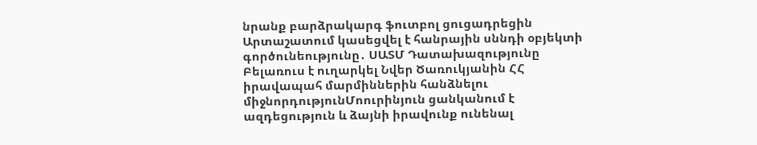նրանք բարձրակարգ ֆուտբոլ ցուցադրեցին Արտաշատում կասեցվել է հանրային սննդի օբյեկտի գործունեությունը․ ՍԱՏՄ Դատախազությունը Բելառուս է ուղարկել Նվեր Ծառուկյանին ՀՀ իրավապահ մարմիններին հանձնելու միջնորդությունՄոուրինյուն ցանկանում է ազդեցություն և ձայնի իրավունք ունենալ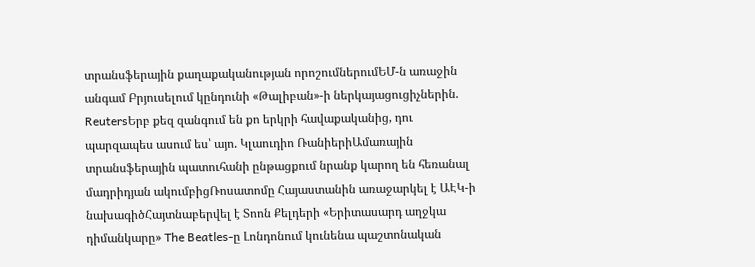տրանսֆերային քաղաքականության որոշումներումԵՄ-ն առաջին անգամ Բրյուսելում կընդունի «Թալիբան»-ի ներկայացուցիչներին. ReutersԵրբ քեզ զանգում են քո երկրի հավաքականից, դու պարզապես ասում ես՝ այո. Կլաուդիո ՌանիերիԱմառային տրանսֆերային պատուհանի ընթացքում նրանք կարող են հեռանալ մադրիդյան ակումբիցՌոսատոմը Հայաստանին առաջարկել է ԱԷԿ-ի նախագիծՀայտնաբերվել է Տոոն Քելդերի «Երիտասարդ աղջկա դիմանկարը» The Beatles-ը Լոնդոնում կունենա պաշտոնական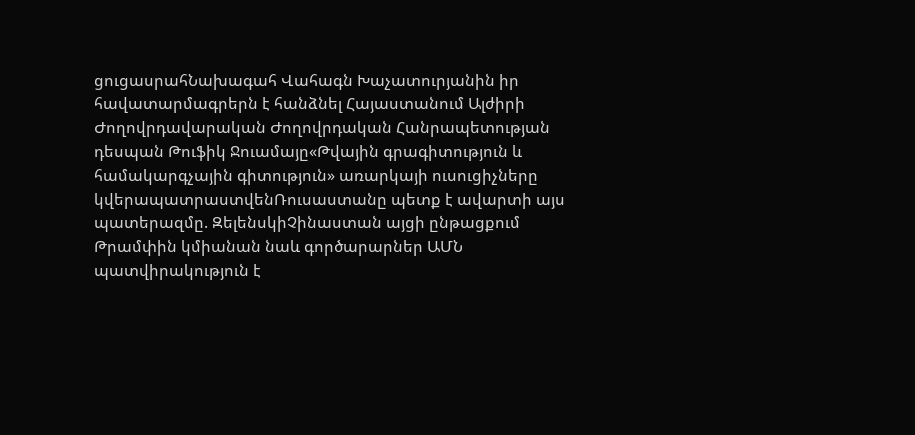ցուցասրահՆախագահ Վահագն Խաչատուրյանին իր հավատարմագրերն է հանձնել Հայաստանում Ալժիրի Ժողովրդավարական Ժողովրդական Հանրապետության դեսպան Թուֆիկ Ջուամայը«Թվային գրագիտություն և համակարգչային գիտություն» առարկայի ուսուցիչները կվերապատրաստվենՌուսաստանը պետք է ավարտի այս պատերազմը. ԶելենսկիՉինաստան այցի ընթացքում Թրամփին կմիանան նաև գործարարներ ԱՄՆ պատվիրակություն է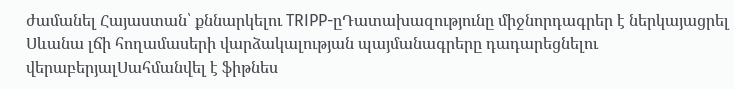ժամանել Հայաստան՝ քննարկելու TRIPP-ըԴատախազությունը միջնորդագրեր է ներկայացրել Սևանա լճի հողամասերի վարձակալության պայմանագրերը դադարեցնելու վերաբերյալՍահմանվել է ֆիթնես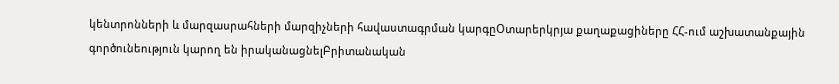կենտրոնների և մարզասրահների մարզիչների հավաստագրման կարգըՕտարերկրյա քաղաքացիները ՀՀ-ում աշխատանքային գործունեություն կարող են իրականացնելԲրիտանական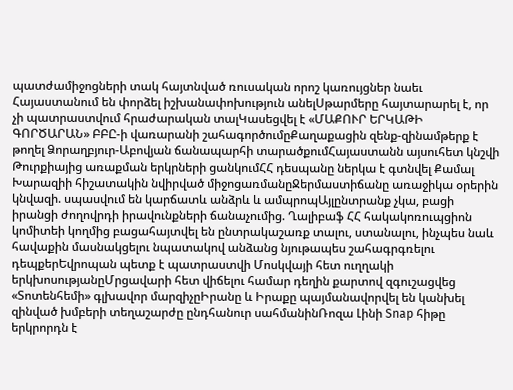պատժամիջոցների տակ հայտնված ռուսական որոշ կառույցներ նաեւ Հայաստանում են փորձել իշխանափոխություն անելՍթարմերը հայտարարել է, որ չի պատրաստվում հրաժարական տալԿասեցվել է «ՄԱՔՈՒՐ ԵՐԿԱԹԻ ԳՈՐԾԱՐԱՆ» ԲԲԸ-ի վառարանի շահագործումըՔաղաքացին զենք-զինամթերք է թողել Ձորաղբյուր-Աբովյան ճանապարհի տարածքումՀայաստանն այսուհետ կնշվի Թուրքիայից առաքման երկրների ցանկումՀՀ դեսպանը ներկա է գտնվել Քամալ Խարազիի հիշատակին նվիրված միջոցառմանըՋերմաստիճանը առաջիկա օրերին կնվազի. սպասվում են կարճատև անձրև և ամպրոպԱյլընտրանք չկա, բացի իրանցի ժողովրդի իրավունքների ճանաչումից. Ղալիբաֆ ՀՀ հակակոռուպցիոն կոմիտեի կողմից բացահայտվել են ընտրակաշառք տալու, ստանալու, ինչպես նաև հավաքին մասնակցելու նպատակով անձանց նյութապես շահագրգռելու դեպքերԵվրոպան պետք է պատրաստվի Մոսկվայի հետ ուղղակի երկխոսությանըՄրցավարի հետ վիճելու համար դեղին քարտով զգուշացվեց «Տոտենհեմի» գլխավոր մարզիչըԻրանը և Իրաքը պայմանավորվել են կանխել զինված խմբերի տեղաշարժը ընդհանուր սահմանինՌոզա Լինի Snap հիթը երկրորդն է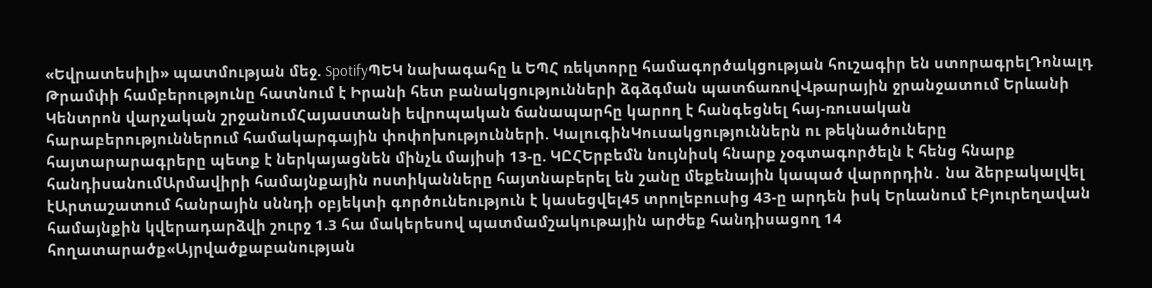«Եվրատեսիլի» պատմության մեջ. SpotifyՊԵԿ նախագահը և ԵՊՀ ռեկտորը համագործակցության հուշագիր են ստորագրելԴոնալդ Թրամփի համբերությունը հատնում է Իրանի հետ բանակցությունների ձգձգման պատճառովՎթարային ջրանջատում Երևանի Կենտրոն վարչական շրջանումՀայաստանի եվրոպական ճանապարհը կարող է հանգեցնել հայ-ռուսական հարաբերություններում համակարգային փոփոխությունների. ԿալուգինԿուսակցություններն ու թեկնածուները հայտարարագրերը պետք է ներկայացնեն մինչև մայիսի 13-ը. ԿԸՀԵրբեմն նույնիսկ հնարք չօգտագործելն է հենց հնարք հանդիսանումԱրմավիրի համայնքային ոստիկանները հայտնաբերել են շանը մեքենային կապած վարորդին․ նա ձերբակալվել էԱրտաշատում հանրային սննդի օբյեկտի գործունեություն է կասեցվել45 տրոլեբուսից 43-ը արդեն իսկ Երևանում էԲյուրեղավան համայնքին կվերադարձվի շուրջ 1.3 հա մակերեսով պատմամշակութային արժեք հանդիսացող 14 հողատարածք«Այրվածքաբանության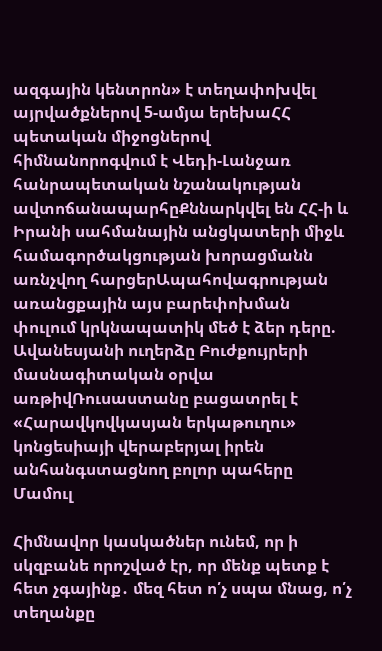ազգային կենտրոն» է տեղափոխվել այրվածքներով 5-ամյա երեխաՀՀ պետական միջոցներով հիմնանորոգվում է Վեդի-Լանջառ հանրապետական նշանակության ավտոճանապարհըՔննարկվել են ՀՀ-ի և Իրանի սահմանային անցկատերի միջև համագործակցության խորացմանն առնչվող հարցերԱպահովագրության առանցքային այս բարեփոխման փուլում կրկնապատիկ մեծ է ձեր դերը. Ավանեսյանի ուղերձը Բուժքույրերի մասնագիտական օրվա առթիվՌուսաստանը բացատրել է «Հարավկովկասյան երկաթուղու» կոնցեսիայի վերաբերյալ իրեն անհանգստացնող բոլոր պահերը
Մամուլ

Հիմնավոր կասկածներ ունեմ, որ ի սկզբանե որոշված էր, որ մենք պետք է հետ չգայինք․ մեզ հետ ո՛չ սպա մնաց, ո՛չ տեղանքը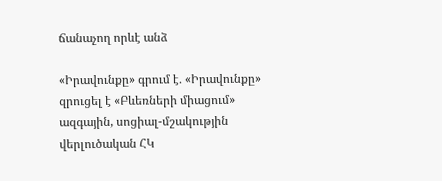ճանաչող որևէ անձ

«Իրավունքը» գրում է․ «Իրավունքը» զրուցել է «Բևեռների միացում» ազգային, սոցիալ-մշակությին վերլուծական ՀԿ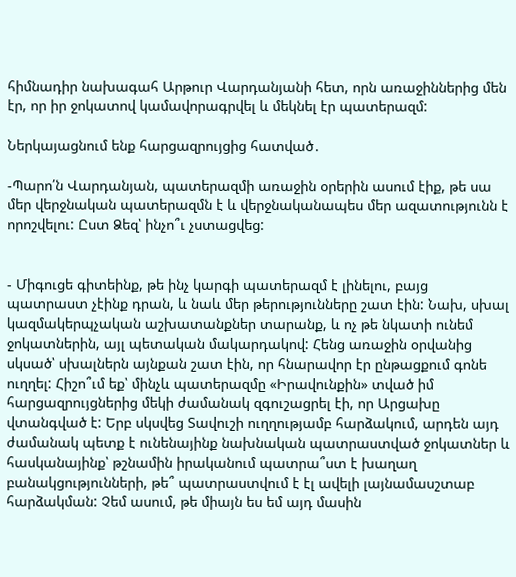հիմնադիր նախագահ Արթուր Վարդանյանի հետ, որն առաջիններից մեն էր, որ իր ջոկատով կամավորագրվել և մեկնել էր պատերազմ:

Ներկայացնում ենք հարցազրույցից հատված․

-Պարո՛ն Վարդանյան, պատերազմի առաջին օրերին ասում էիք, թե սա մեր վերջնական պատերազմն է և վերջնականապես մեր ազատությունն է որոշվելու: Ըստ Ձեզ՝ ինչո՞ւ չստացվեց:


- Միգուցե գիտեինք, թե ինչ կարգի պատերազմ է լինելու, բայց պատրաստ չէինք դրան, և նաև մեր թերությունները շատ էին: Նախ, սխալ կազմակերպչական աշխատանքներ տարանք, և ոչ թե նկատի ունեմ ջոկատներին, այլ պետական մակարդակով: Հենց առաջին օրվանից սկսած՝ սխալներն այնքան շատ էին, որ հնարավոր էր ընթացքում գոնե ուղղել: Հիշո՞ւմ եք՝ մինչև պատերազմը «Իրավունքին» տված իմ հարցազրույցներից մեկի ժամանակ զգուշացրել էի, որ Արցախը վտանգված է: Երբ սկսվեց Տավուշի ուղղությամբ հարձակում, արդեն այդ ժամանակ պետք է ունենայինք նախնական պատրաստված ջոկատներ և հասկանայինք՝ թշնամին իրականում պատրա՞ստ է խաղաղ բանակցությունների, թե՞ պատրաստվում է էլ ավելի լայնամասշտաբ հարձակման: Չեմ ասում, թե միայն ես եմ այդ մասին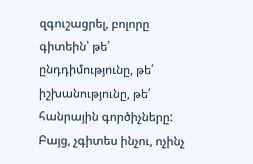զգուշացրել, բոլորը գիտեին՝ թե՛ ընդդիմությունը, թե՛ իշխանությունը, թե՛ հանրային գործիչները: Բայց, չգիտես ինչու, ոչինչ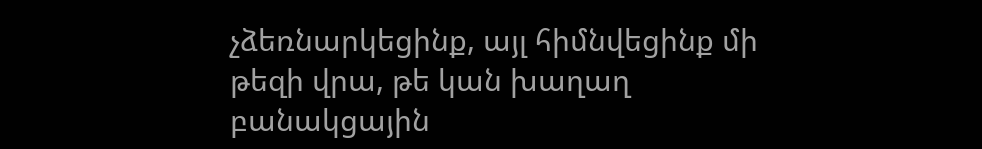չձեռնարկեցինք, այլ հիմնվեցինք մի թեզի վրա, թե կան խաղաղ բանակցային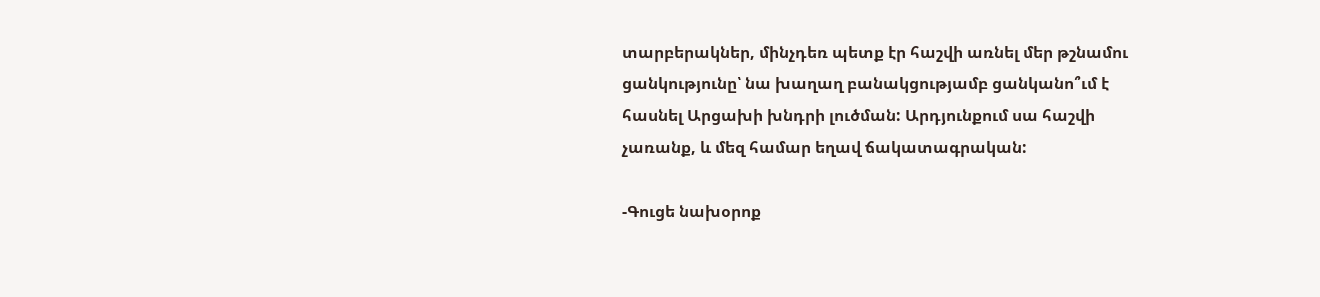տարբերակներ, մինչդեռ պետք էր հաշվի առնել մեր թշնամու ցանկությունը՝ նա խաղաղ բանակցությամբ ցանկանո՞ւմ է հասնել Արցախի խնդրի լուծման: Արդյունքում սա հաշվի չառանք, և մեզ համար եղավ ճակատագրական:

-Գուցե նախօրոք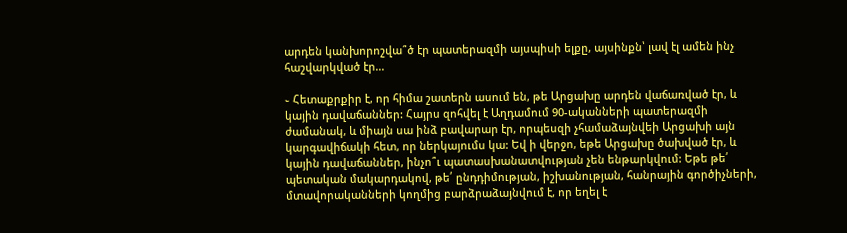արդեն կանխորոշվա՞ծ էր պատերազմի այսպիսի ելքը, այսինքն՝ լավ էլ ամեն ինչ հաշվարկված էր...

֊ Հետաքրքիր է, որ հիմա շատերն ասում են, թե Արցախը արդեն վաճառված էր, և կային դավաճաններ: Հայրս զոհվել է Աղդամում 90-ականների պատերազմի ժամանակ, և միայն սա ինձ բավարար էր, որպեսզի չհամաձայնվեի Արցախի այն կարգավիճակի հետ, որ ներկայումս կա: Եվ ի վերջո, եթե Արցախը ծախված էր, և կային դավաճաններ, ինչո՞ւ պատասխանատվության չեն ենթարկվում: Եթե թե՛ պետական մակարդակով, թե՛ ընդդիմության, իշխանության, հանրային գործիչների, մտավորականների կողմից բարձրաձայնվում է, որ եղել է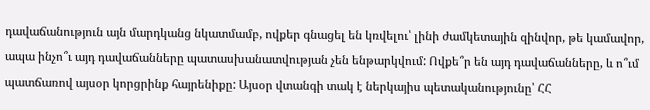դավաճանություն այն մարդկանց նկատմամբ, ովքեր գնացել են կռվելու՝ լինի ժամկետային զինվոր, թե կամավոր, ապա ինչո՞ւ այդ դավաճանները պատասխանատվության չեն ենթարկվում: Ովքե՞ր են այդ դավաճանները, և ո՞ւմ պատճառով այսօր կորցրինք հայրենիքը: Այսօր վտանգի տակ է ներկայիս պետականությունը՝ ՀՀ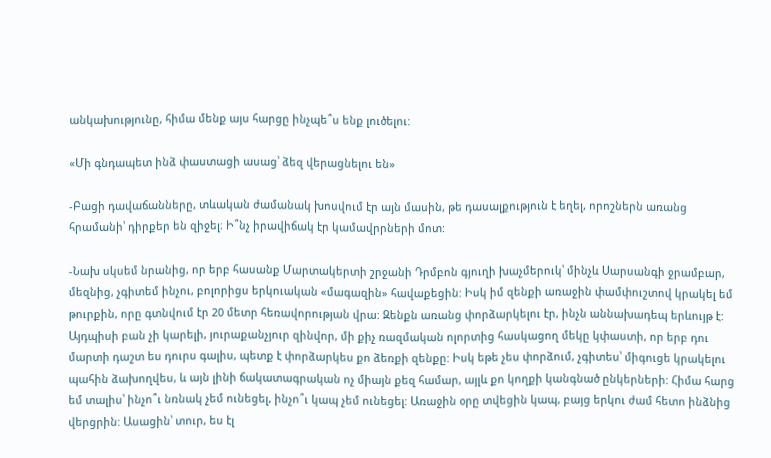անկախությունը, հիմա մենք այս հարցը ինչպե՞ս ենք լուծելու:

«Մի գնդապետ ինձ փաստացի ասաց՝ ձեզ վերացնելու են»

-Բացի դավաճանները, տևական ժամանակ խոսվում էր այն մասին, թե դասալքություն է եղել, որոշներն առանց հրամանի՝ դիրքեր են զիջել։ Ի՞նչ իրավիճակ էր կամավրրների մոտ:

-Նախ սկսեմ նրանից, որ երբ հասանք Մարտակերտի շրջանի Դրմբոն գյուղի խաչմերուկ՝ մինչև Սարսանգի ջրամբար, մեզնից, չգիտեմ ինչու, բոլորիցս երկուական «մագազին» հավաքեցին: Իսկ իմ զենքի առաջին փամփուշտով կրակել եմ թուրքին, որը գտնվում էր 20 մետր հեռավորության վրա: Զենքն առանց փորձարկելու էր, ինչն աննախադեպ երևույթ է: Այդպիսի բան չի կարելի, յուրաքանչյուր զինվոր, մի քիչ ռազմական ոլորտից հասկացող մեկը կփաստի, որ երբ դու մարտի դաշտ ես դուրս գալիս, պետք է փորձարկես քո ձեռքի զենքը: Իսկ եթե չես փորձում, չգիտես՝ միգուցե կրակելու պահին ձախողվես, և այն լինի ճակատագրական ոչ միայն քեզ համար, այլև քո կողքի կանգնած ընկերների: Հիմա հարց եմ տալիս՝ ինչո՞ւ նռնակ չեմ ունեցել, ինչո՞ւ կապ չեմ ունեցել: Առաջին օրը տվեցին կապ, բայց երկու ժամ հետո ինձնից վերցրին: Ասացին՝ տուր, ես էլ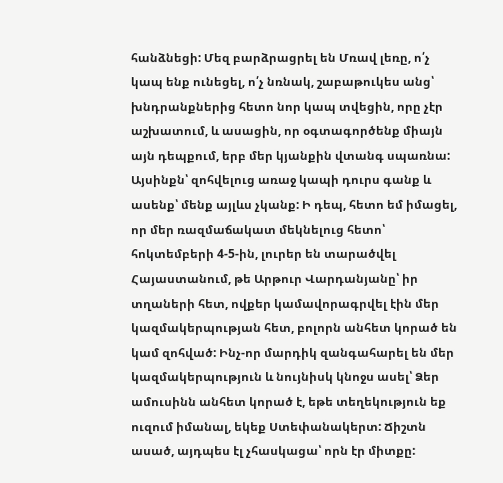հանձնեցի: Մեզ բարձրացրել են Մռավ լեռը, ո՛չ կապ ենք ունեցել, ո՛չ նռնակ, շաբաթուկես անց՝ խնդրանքներից հետո նոր կապ տվեցին, որը չէր աշխատում, և ասացին, որ օգտագործենք միայն այն դեպքում, երբ մեր կյանքին վտանգ սպառնա: Այսինքն՝ զոհվելուց առաջ կապի դուրս գանք և ասենք՝ մենք այլևս չկանք: Ի դեպ, հետո եմ իմացել, որ մեր ռազմաճակատ մեկնելուց հետո՝ հոկտեմբերի 4-5-ին, լուրեր են տարածվել Հայաստանում, թե Արթուր Վարդանյանը՝ իր տղաների հետ, ովքեր կամավորագրվել էին մեր կազմակերպության հետ, բոլորն անհետ կորած են կամ զոհված: Ինչ-որ մարդիկ զանգահարել են մեր կազմակերպություն և նույնիսկ կնոջս ասել՝ Ձեր ամուսինն անհետ կորած է, եթե տեղեկություն եք ուզում իմանալ, եկեք Ստեփանակերտ: Ճիշտն ասած, այդպես էլ չհասկացա՝ որն էր միտքը: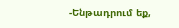-Ենթադրում եք,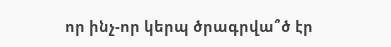որ ինչ-որ կերպ ծրագրվա՞ծ էր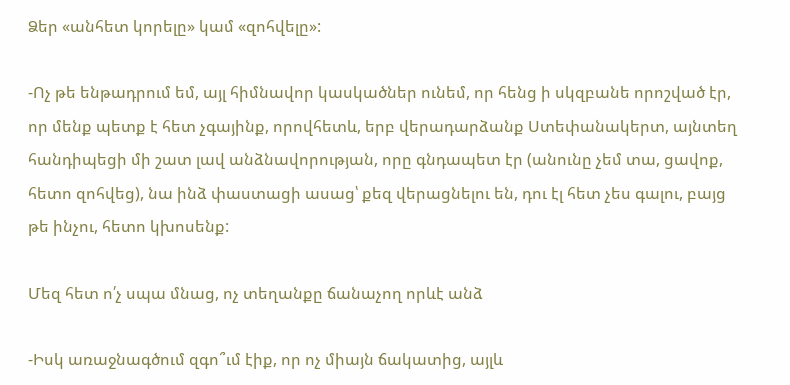Ձեր «անհետ կորելը» կամ «զոհվելը»:

-Ոչ թե ենթադրում եմ, այլ հիմնավոր կասկածներ ունեմ, որ հենց ի սկզբանե որոշված էր, որ մենք պետք է հետ չգայինք, որովհետև, երբ վերադարձանք Ստեփանակերտ, այնտեղ հանդիպեցի մի շատ լավ անձնավորության, որը գնդապետ էր (անունը չեմ տա, ցավոք, հետո զոհվեց), նա ինձ փաստացի ասաց՝ քեզ վերացնելու են, դու էլ հետ չես գալու, բայց թե ինչու, հետո կխոսենք:

Մեզ հետ ո՛չ սպա մնաց, ոչ տեղանքը ճանաչող որևէ անձ

-Իսկ առաջնագծում զգո՞ւմ էիք, որ ոչ միայն ճակատից, այլև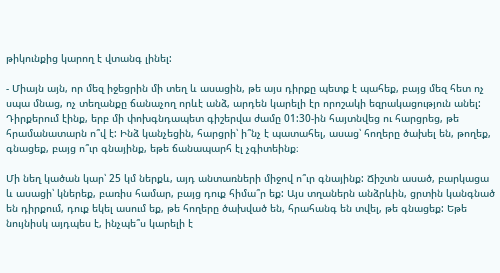թիկունքից կարող է վտանգ լինել:

- Միայն այն, որ մեզ իջեցրին մի տեղ և ասացին, թե այս դիրքը պետք է պահեք, բայց մեզ հետ ոչ սպա մնաց, ոչ տեղանքը ճանաչող որևէ անձ, արդեն կարելի էր որոշակի եզրակացություն անել: Դիրքերում էինք, երբ մի փոխգնդապետ գիշերվա ժամը 01:30-ին հայտնվեց ու հարցրեց, թե հրամանատարն ո՞վ է: Ինձ կանչեցին, հարցրի՝ ի՞նչ է պատահել, ասաց՝ հողերը ծախել են, թողեք, գնացեք, բայց ո՞ւր գնայինք, եթե ճանապարհ էլ չգիտեինք։

Մի նեղ կածան կար՝ 25 կմ ներքև, այդ անտառների միջով ո՞ւր գնայինք: Ճիշտն ասած, բարկացա և ասացի՝ կներեք, բառիս համար, բայց դուք հիմա՞ր եք: Այս տղաներն անձրևին, ցրտին կանգնած են դիրքում, դուք եկել ասում եք, թե հողերը ծախված են, հրահանգ են տվել, թե գնացեք: Եթե նույնիսկ այդպես է, ինչպե՞ս կարելի է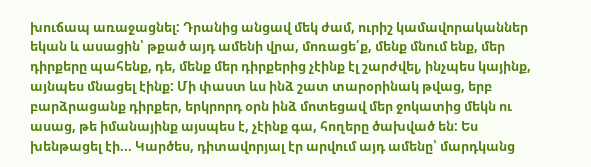խուճապ առաջացնել: Դրանից անցավ մեկ ժամ, ուրիշ կամավորականներ եկան և ասացին՝ թքած այդ ամենի վրա, մոռացե՛ք, մենք մնում ենք, մեր դիրքերը պահենք, դե, մենք մեր դիրքերից չէինք էլ շարժվել, ինչպես կայինք, այնպես մնացել էինք: Մի փաստ ևս ինձ շատ տարօրինակ թվաց, երբ բարձրացանք դիրքեր, երկրորդ օրն ինձ մոտեցավ մեր ջոկատից մեկն ու ասաց, թե իմանայինք այսպես է, չէինք գա, հողերը ծախված են: Ես խենթացել էի... Կարծես, դիտավորյալ էր արվում այդ ամենը՝ մարդկանց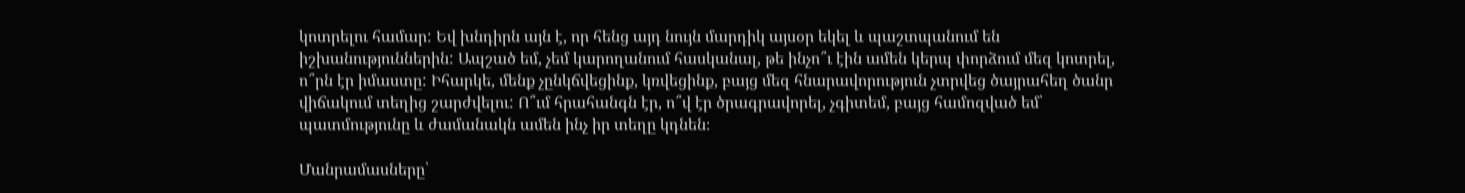կոտրելու համար: Եվ խնդիրն այն է, որ հենց այդ նույն մարդիկ այսօր եկել և պաշտպանում են իշխանություններին: Ապշած եմ, չեմ կարողանում հասկանալ, թե ինչո՞ւ էին ամեն կերպ փորձում մեզ կոտրել, ո՞րն էր իմաստը: Իհարկե, մենք չընկճվեցինք, կռվեցինք, բայց մեզ հնարավորություն չտրվեց ծայրահեղ ծանր վիճակում տեղից շարժվելու: Ո՞ւմ հրահանգն էր, ո՞վ էր ծրագրավորել, չգիտեմ, բայց համոզված եմ՝ պատմությունը և ժամանակն ամեն ինչ իր տեղը կդնեն։

Մանրամասները՝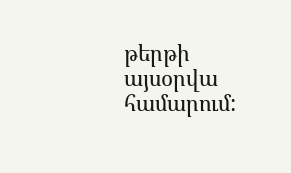թերթի այսօրվա համարում: